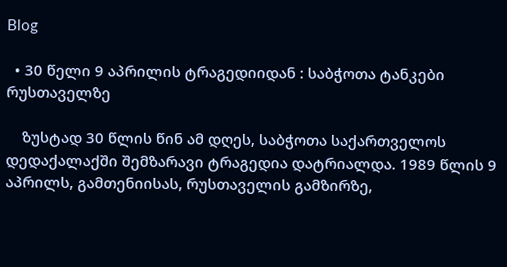Blog

  • 30 წელი 9 აპრილის ტრაგედიიდან : საბჭოთა ტანკები რუსთაველზე

    ზუსტად 30 წლის წინ ამ დღეს, საბჭოთა საქართველოს  დედაქალაქში შემზარავი ტრაგედია დატრიალდა. 1989 წლის 9 აპრილს, გამთენიისას, რუსთაველის გამზირზე,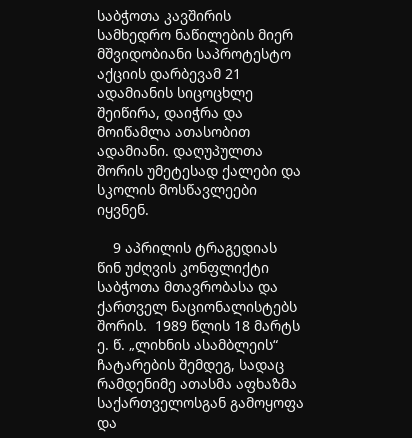საბჭოთა კავშირის სამხედრო ნაწილების მიერ მშვიდობიანი საპროტესტო აქციის დარბევამ 21 ადამიანის სიცოცხლე შეიწირა, დაიჭრა და მოიწამლა ათასობით ადამიანი. დაღუპულთა შორის უმეტესად ქალები და სკოლის მოსწავლეები იყვნენ.

    9 აპრილის ტრაგედიას წინ უძღვის კონფლიქტი საბჭოთა მთავრობასა და ქართველ ნაციონალისტებს შორის.  1989 წლის 18 მარტს ე. წ. „ლიხნის ასამბლეის“ ჩატარების შემდეგ, სადაც რამდენიმე ათასმა აფხაზმა საქართველოსგან გამოყოფა და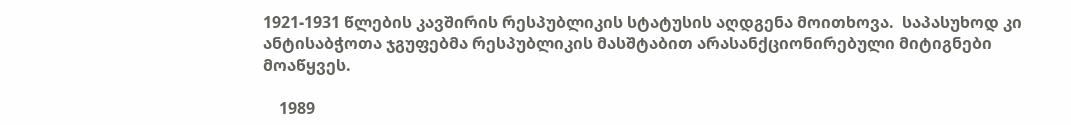1921-1931 წლების კავშირის რესპუბლიკის სტატუსის აღდგენა მოითხოვა.  საპასუხოდ კი ანტისაბჭოთა ჯგუფებმა რესპუბლიკის მასშტაბით არასანქციონირებული მიტიგნები მოაწყვეს.

    1989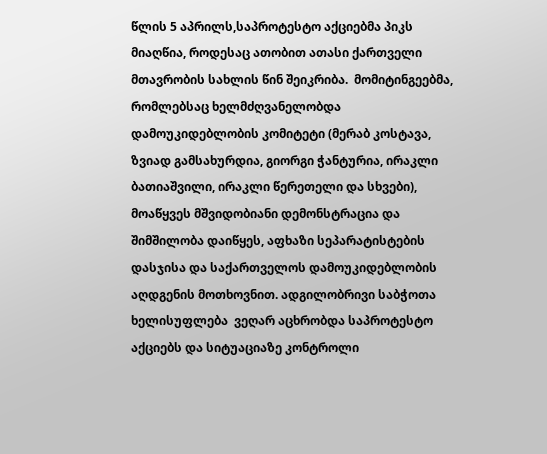წლის 5 აპრილს,საპროტესტო აქციებმა პიკს მიაღწია, როდესაც ათობით ათასი ქართველი  მთავრობის სახლის წინ შეიკრიბა.  მომიტინგეებმა, რომლებსაც ხელმძღვანელობდა დამოუკიდებლობის კომიტეტი (მერაბ კოსტავა, ზვიად გამსახურდია, გიორგი ჭანტურია, ირაკლი ბათიაშვილი, ირაკლი წერეთელი და სხვები), მოაწყვეს მშვიდობიანი დემონსტრაცია და შიმშილობა დაიწყეს, აფხაზი სეპარატისტების დასჯისა და საქართველოს დამოუკიდებლობის აღდგენის მოთხოვნით. ადგილობრივი საბჭოთა ხელისუფლება  ვეღარ აცხრობდა საპროტესტო აქციებს და სიტუაციაზე კონტროლი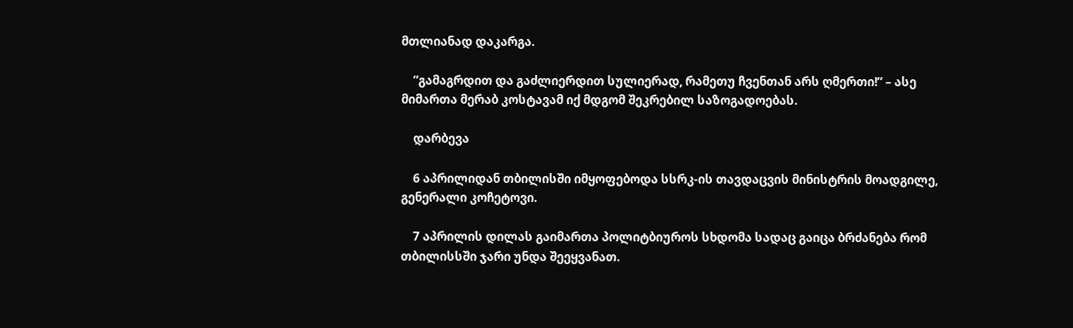მთლიანად დაკარგა.

    ”გამაგრდით და გაძლიერდით სულიერად, რამეთუ ჩვენთან არს ღმერთი!” – ასე მიმართა მერაბ კოსტავამ იქ მდგომ შეკრებილ საზოგადოებას.

    დარბევა

    6 აპრილიდან თბილისში იმყოფებოდა სსრკ-ის თავდაცვის მინისტრის მოადგილე, გენერალი კოჩეტოვი.

    7 აპრილის დილას გაიმართა პოლიტბიუროს სხდომა სადაც გაიცა ბრძანება რომ თბილისსში ჯარი უნდა შეეყვანათ.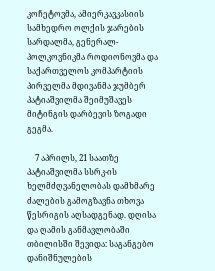კოჩეტოვმა, ამიერკავკასიის სამხედრო ოლქის ჯარების სარდალმა, გენერალ-პოლკოვნიკმა როდიონოვმა და საქართველოს კომპარტიის პირველმა მდივანმა ჯუმბერ პატიაშვილმა შეიმუშავეს მიტინგის დარბევის ზოგადი გეგმა.

    7 აპრილს, 21 საათზე პატიაშვილმა სსრკ-ის ხელმძღვანელობას დამხმარე ძალების გამოგზავნა თხოვა წესრიგის აღსადგენად. დღისა და ღამის განმავლობაში თბილისში შევიდა: საგანგებო დანიშნულების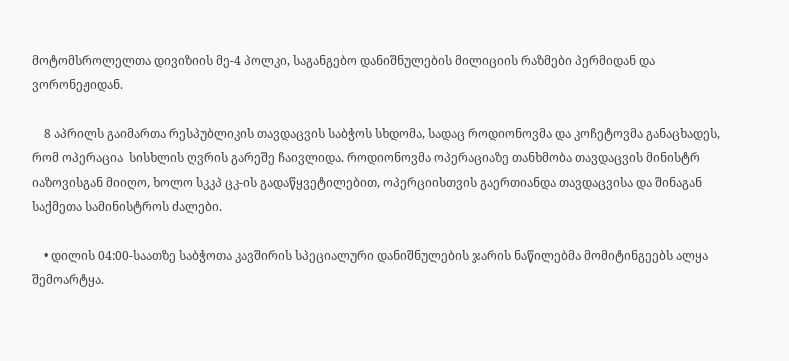მოტომსროლელთა დივიზიის მე-4 პოლკი, საგანგებო დანიშნულების მილიციის რაზმები პერმიდან და ვორონეჟიდან.

    8 აპრილს გაიმართა რესპუბლიკის თავდაცვის საბჭოს სხდომა, სადაც როდიონოვმა და კოჩეტოვმა განაცხადეს, რომ ოპერაცია  სისხლის ღვრის გარეშე ჩაივლიდა. როდიონოვმა ოპერაციაზე თანხმობა თავდაცვის მინისტრ იაზოვისგან მიიღო, ხოლო სკკპ ცკ-ის გადაწყვეტილებით, ოპერციისთვის გაერთიანდა თავდაცვისა და შინაგან საქმეთა სამინისტროს ძალები.

    • დილის 04:00-საათზე საბჭოთა კავშირის სპეციალური დანიშნულების ჯარის ნაწილებმა მომიტინგეებს ალყა შემოარტყა.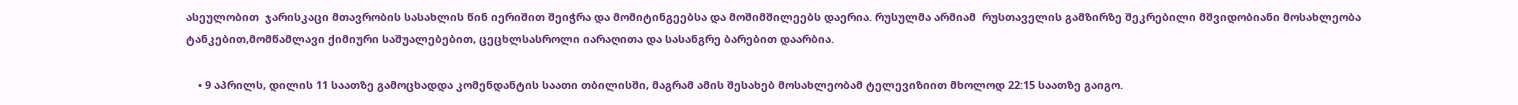ასეულობით  ჯარისკაცი მთავრობის სასახლის წინ იერიშით შეიჭრა და მომიტინგეებსა და მოშიმშილეებს დაერია. რუსულმა არმიამ  რუსთაველის გამზირზე შეკრებილი მშვიდობიანი მოსახლეობა  ტანკებით,მომწამლავი ქიმიური საშუალებებით, ცეცხლსასროლი იარაღითა და სასანგრე ბარებით დაარბია.

    • 9 აპრილს, დილის 11 საათზე გამოცხადდა კომენდანტის საათი თბილისში, მაგრამ ამის შესახებ მოსახლეობამ ტელევიზიით მხოლოდ 22:15 საათზე გაიგო.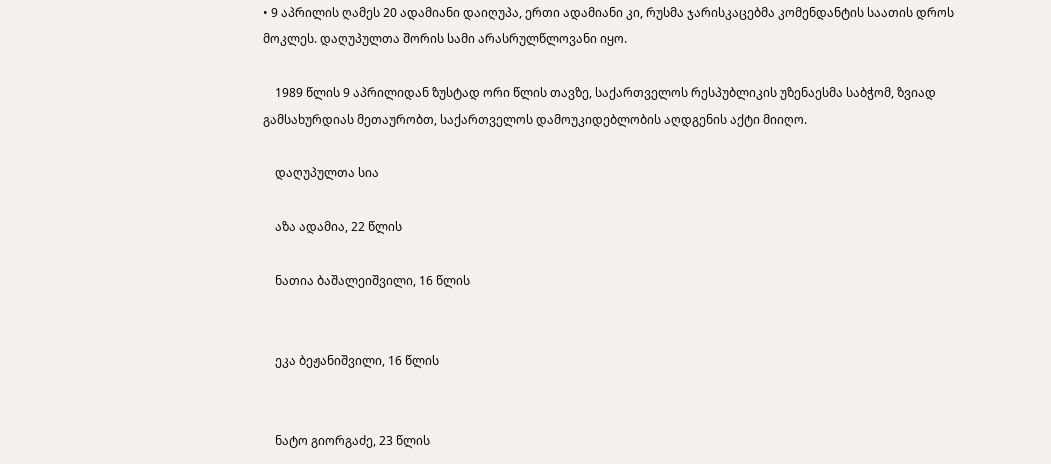• 9 აპრილის ღამეს 20 ადამიანი დაიღუპა, ერთი ადამიანი კი, რუსმა ჯარისკაცებმა კომენდანტის საათის დროს მოკლეს. დაღუპულთა შორის სამი არასრულწლოვანი იყო.

    1989 წლის 9 აპრილიდან ზუსტად ორი წლის თავზე, საქართველოს რესპუბლიკის უზენაესმა საბჭომ, ზვიად გამსახურდიას მეთაურობთ, საქართველოს დამოუკიდებლობის აღდგენის აქტი მიიღო.

    დაღუპულთა სია

    აზა ადამია, 22 წლის

    ნათია ბაშალეიშვილი, 16 წლის


    ეკა ბეჟანიშვილი, 16 წლის


    ნატო გიორგაძე, 23 წლის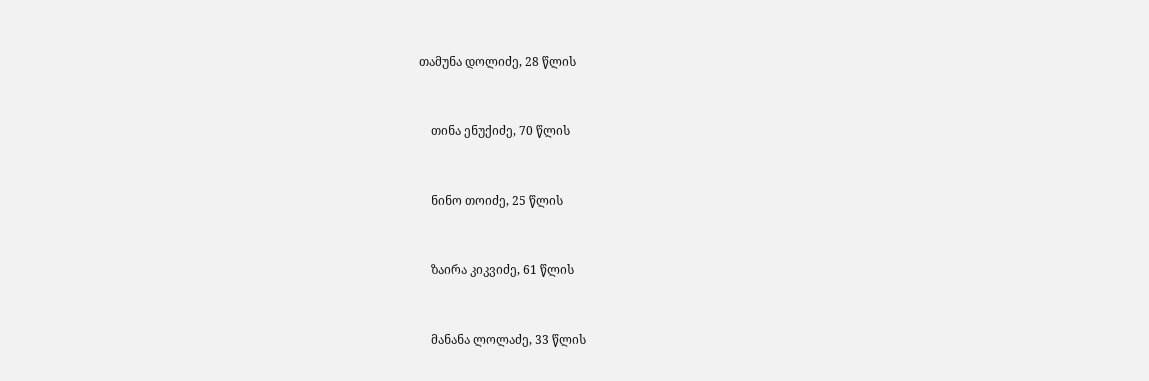თამუნა დოლიძე, 28 წლის


    თინა ენუქიძე, 70 წლის


    ნინო თოიძე, 25 წლის


    ზაირა კიკვიძე, 61 წლის


    მანანა ლოლაძე, 33 წლის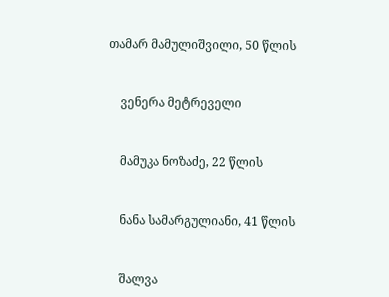თამარ მამულიშვილი, 50 წლის


    ვენერა მეტრეველი


    მამუკა ნოზაძე, 22 წლის


    ნანა სამარგულიანი, 41 წლის


    შალვა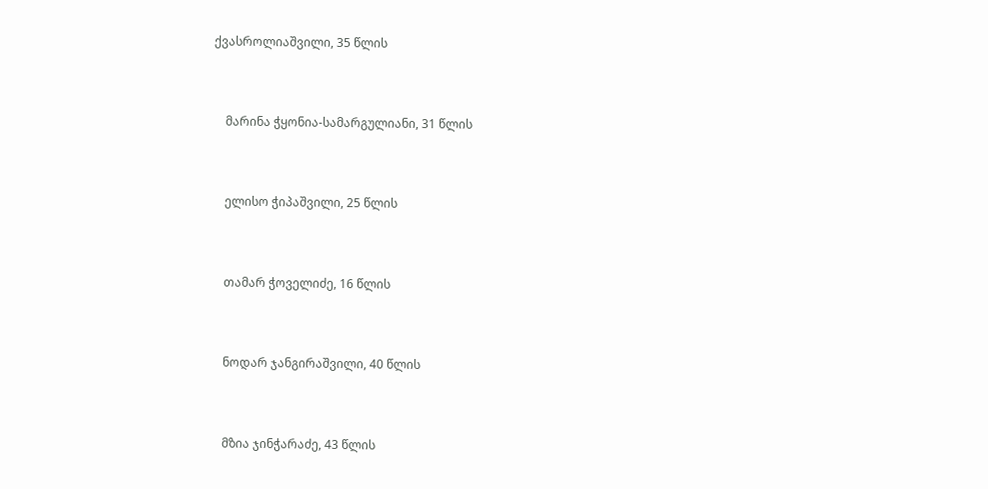ქვასროლიაშვილი, 35 წლის


    მარინა ჭყონია-სამარგულიანი, 31 წლის


    ელისო ჭიპაშვილი, 25 წლის


    თამარ ჭოველიძე, 16 წლის


    ნოდარ ჯანგირაშვილი, 40 წლის


    მზია ჯინჭარაძე, 43 წლის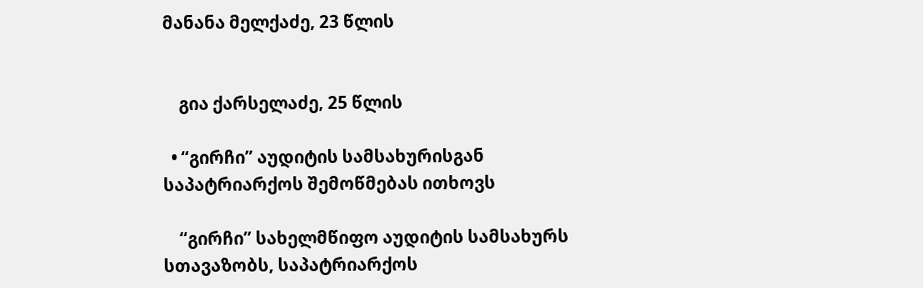მანანა მელქაძე, 23 წლის


    გია ქარსელაძე, 25 წლის

  • “გირჩი” აუდიტის სამსახურისგან საპატრიარქოს შემოწმებას ითხოვს

    “გირჩი” სახელმწიფო აუდიტის სამსახურს სთავაზობს, საპატრიარქოს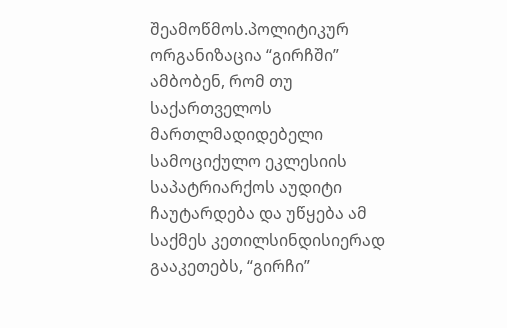შეამოწმოს.პოლიტიკურ ორგანიზაცია “გირჩში” ამბობენ, რომ თუ საქართველოს მართლმადიდებელი სამოციქულო ეკლესიის საპატრიარქოს აუდიტი ჩაუტარდება და უწყება ამ საქმეს კეთილსინდისიერად გააკეთებს, “გირჩი”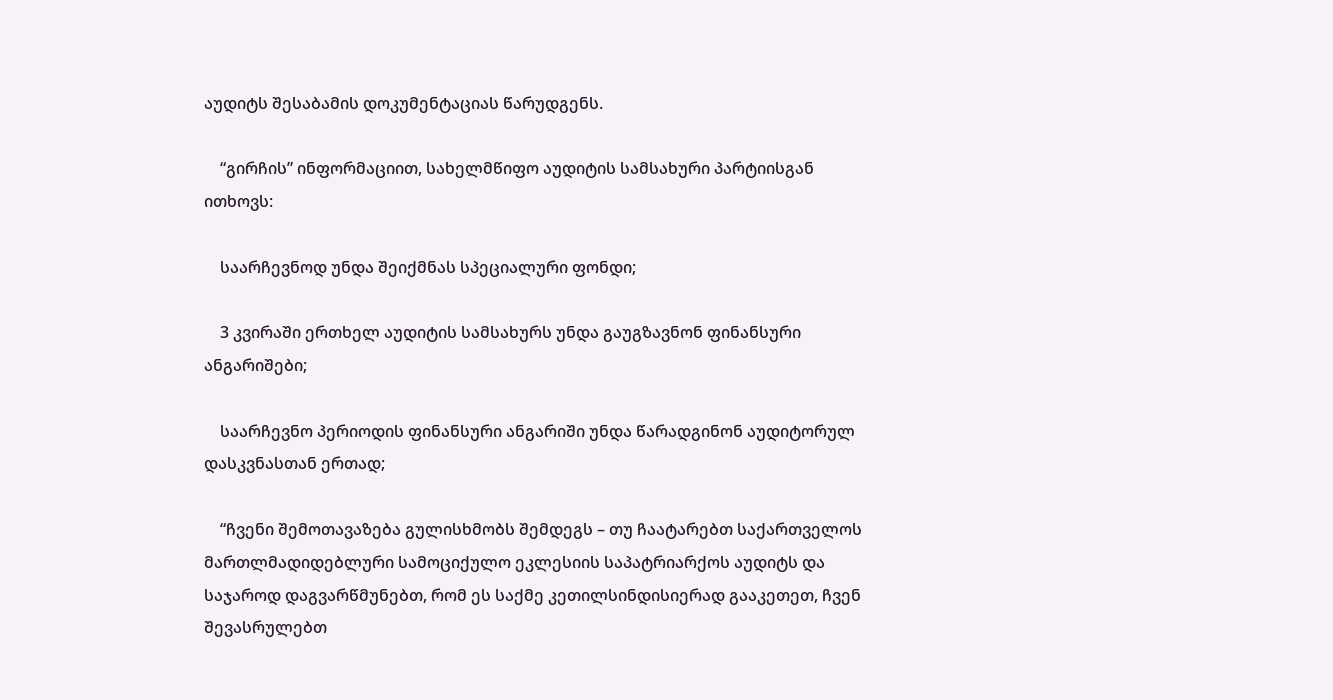აუდიტს შესაბამის დოკუმენტაციას წარუდგენს.

    “გირჩის” ინფორმაციით, სახელმწიფო აუდიტის სამსახური პარტიისგან ითხოვს:

    საარჩევნოდ უნდა შეიქმნას სპეციალური ფონდი;

    3 კვირაში ერთხელ აუდიტის სამსახურს უნდა გაუგზავნონ ფინანსური ანგარიშები;

    საარჩევნო პერიოდის ფინანსური ანგარიში უნდა წარადგინონ აუდიტორულ დასკვნასთან ერთად;

    “ჩვენი შემოთავაზება გულისხმობს შემდეგს – თუ ჩაატარებთ საქართველოს მართლმადიდებლური სამოციქულო ეკლესიის საპატრიარქოს აუდიტს და საჯაროდ დაგვარწმუნებთ, რომ ეს საქმე კეთილსინდისიერად გააკეთეთ, ჩვენ შევასრულებთ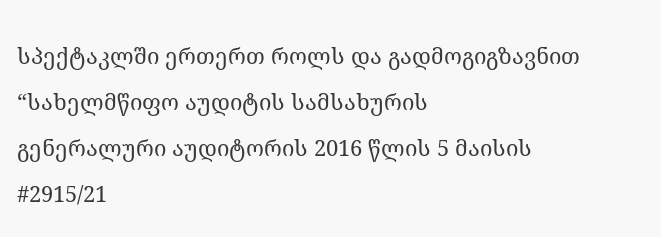სპექტაკლში ერთერთ როლს და გადმოგიგზავნით “სახელმწიფო აუდიტის სამსახურის გენერალური აუდიტორის 2016 წლის 5 მაისის #2915/21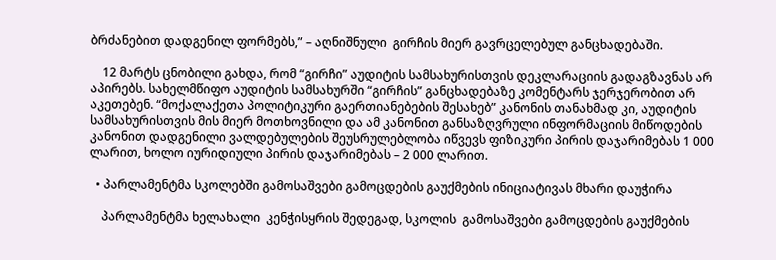ბრძანებით დადგენილ ფორმებს,” – აღნიშნული  გირჩის მიერ გავრცელებულ განცხადებაში.

    12 მარტს ცნობილი გახდა, რომ “გირჩი” აუდიტის სამსახურისთვის დეკლარაციის გადაგზავნას არ აპირებს. სახელმწიფო აუდიტის სამსახურში “გირჩის” განცხადებაზე კომენტარს ჯერჯერობით არ აკეთებენ. “მოქალაქეთა პოლიტიკური გაერთიანებების შესახებ” კანონის თანახმად კი, აუდიტის სამსახურისთვის მის მიერ მოთხოვნილი და ამ კანონით განსაზღვრული ინფორმაციის მიწოდების კანონით დადგენილი ვალდებულების შეუსრულებლობა იწვევს ფიზიკური პირის დაჯარიმებას 1 000 ლარით, ხოლო იურიდიული პირის დაჯარიმებას – 2 000 ლარით.

  • პარლამენტმა სკოლებში გამოსაშვები გამოცდების გაუქმების ინიციატივას მხარი დაუჭირა

    პარლამენტმა ხელახალი  კენჭისყრის შედეგად, სკოლის  გამოსაშვები გამოცდების გაუქმების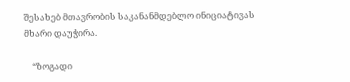შესახებ მთავრობის საკანანმდებლო ინიციატივას მხარი დაუჭირა.

    “ზოგადი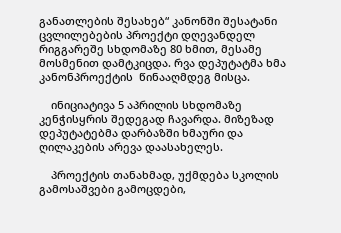განათლების შესახებ“ კანონში შესატანი ცვლილებების პროექტი დღევანდელ რიგგარეშე სხდომაზე 80 ხმით, მესამე მოსმენით დამტკიცდა. რვა დეპუტატმა ხმა კანონპროექტის  წინააღმდეგ მისცა.

    ინიციატივა 5 აპრილის სხდომაზე კენჭისყრის შედეგად ჩავარდა. მიზეზად დეპუტატებმა დარბაზში ხმაური და ღილაკების არევა დაასახელეს.

    პროექტის თანახმად, უქმდება სკოლის გამოსაშვები გამოცდები,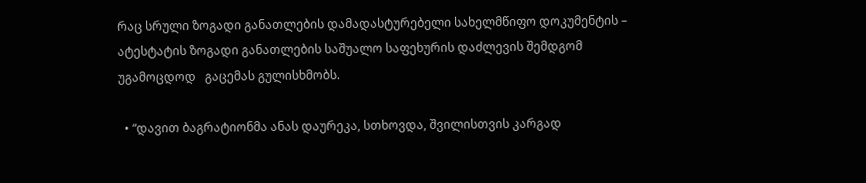რაც სრული ზოგადი განათლების დამადასტურებელი სახელმწიფო დოკუმენტის – ატესტატის ზოგადი განათლების საშუალო საფეხურის დაძლევის შემდგომ უგამოცდოდ   გაცემას გულისხმობს.

  • “დავით ბაგრატიონმა ანას დაურეკა, სთხოვდა, შვილისთვის კარგად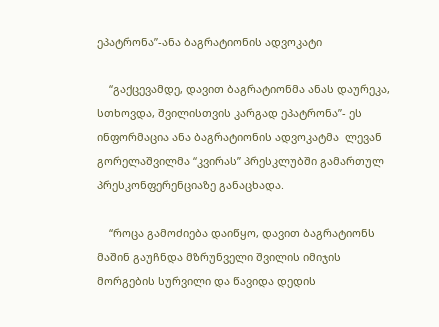ეპატრონა”-ანა ბაგრატიონის ადვოკატი

    “გაქცევამდე, დავით ბაგრატიონმა ანას დაურეკა, სთხოვდა, შვილისთვის კარგად ეპატრონა”- ეს ინფორმაცია ანა ბაგრატიონის ადვოკატმა  ლევან გორელაშვილმა “კვირას” პრესკლუბში გამართულ პრესკონფერენციაზე განაცხადა.

    “როცა გამოძიება დაიწყო, დავით ბაგრატიონს მაშინ გაუჩნდა მზრუნველი შვილის იმიჯის მორგების სურვილი და წავიდა დედის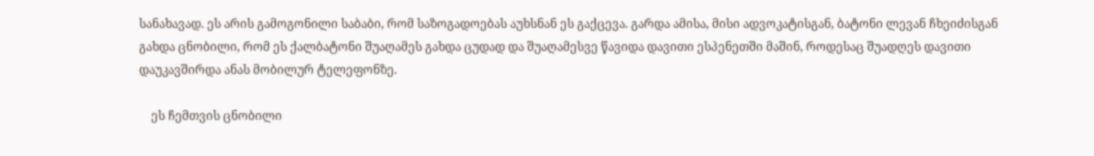სანახავად. ეს არის გამოგონილი საბაბი, რომ საზოგადოებას აუხსნან ეს გაქცევა. გარდა ამისა, მისი ადვოკატისგან, ბატონი ლევან ჩხეიძისგან გახდა ცნობილი, რომ ეს ქალბატონი შუაღამეს გახდა ცუდად და შუაღამესვე წავიდა დავითი ესპენეთში მაშინ, როდესაც შუადღეს დავითი დაუკავშირდა ანას მობილურ ტელეფონზე.

    ეს ჩემთვის ცნობილი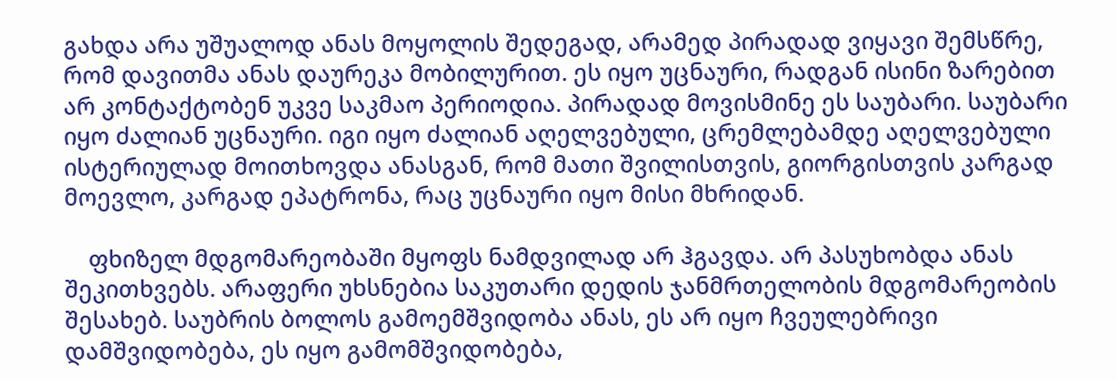გახდა არა უშუალოდ ანას მოყოლის შედეგად, არამედ პირადად ვიყავი შემსწრე, რომ დავითმა ანას დაურეკა მობილურით. ეს იყო უცნაური, რადგან ისინი ზარებით არ კონტაქტობენ უკვე საკმაო პერიოდია. პირადად მოვისმინე ეს საუბარი. საუბარი იყო ძალიან უცნაური. იგი იყო ძალიან აღელვებული, ცრემლებამდე აღელვებული ისტერიულად მოითხოვდა ანასგან, რომ მათი შვილისთვის, გიორგისთვის კარგად მოევლო, კარგად ეპატრონა, რაც უცნაური იყო მისი მხრიდან.

    ფხიზელ მდგომარეობაში მყოფს ნამდვილად არ ჰგავდა. არ პასუხობდა ანას შეკითხვებს. არაფერი უხსნებია საკუთარი დედის ჯანმრთელობის მდგომარეობის შესახებ. საუბრის ბოლოს გამოემშვიდობა ანას, ეს არ იყო ჩვეულებრივი დამშვიდობება, ეს იყო გამომშვიდობება,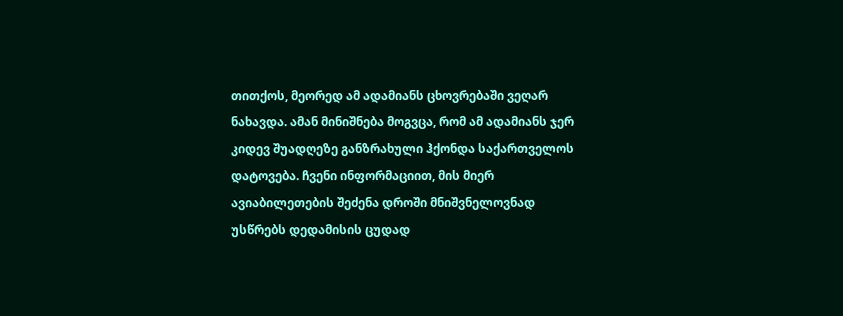თითქოს, მეორედ ამ ადამიანს ცხოვრებაში ვეღარ ნახავდა. ამან მინიშნება მოგვცა, რომ ამ ადამიანს ჯერ კიდევ შუადღეზე განზრახული ჰქონდა საქართველოს დატოვება. ჩვენი ინფორმაციით, მის მიერ ავიაბილეთების შეძენა დროში მნიშვნელოვნად უსწრებს დედამისის ცუდად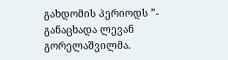გახდომის პერიოდს ”- განაცხადა ლევან გორელაშვილმა.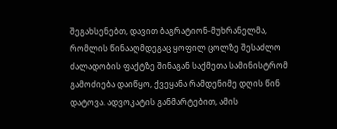შეგახსენებთ, დავით ბაგრატიონ-მუხრანელმა, რომლის წინააღმდეგაც ყოფილ ცოლზე შესაძლო ძალადობის ფაქტზე შინაგან საქმეთა სამინისტრომ გამოძიება დაიწყო, ქვეყანა რამდენიმე დღის წინ დატოვა. ადვოკატის განმარტებით, ამის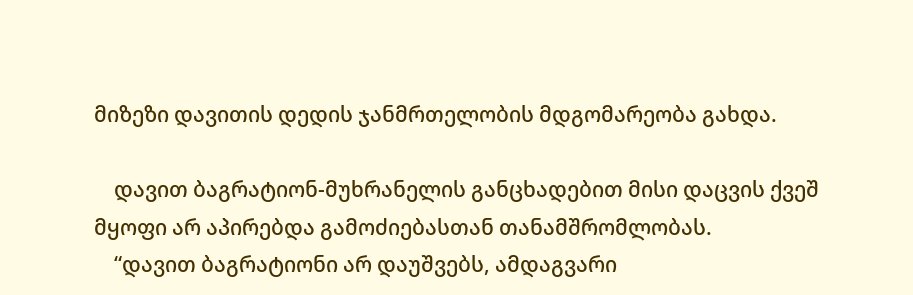მიზეზი დავითის დედის ჯანმრთელობის მდგომარეობა გახდა.

    დავით ბაგრატიონ-მუხრანელის განცხადებით მისი დაცვის ქვეშ მყოფი არ აპირებდა გამოძიებასთან თანამშრომლობას.
    “დავით ბაგრატიონი არ დაუშვებს, ამდაგვარი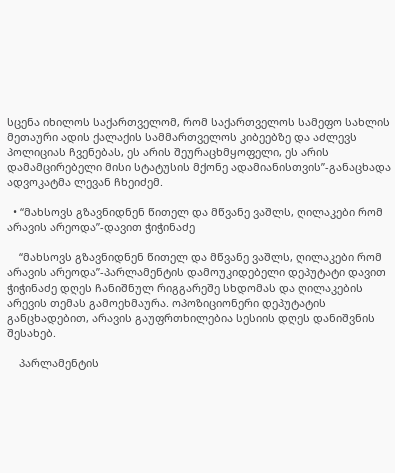სცენა იხილოს საქართველომ, რომ საქართველოს სამეფო სახლის მეთაური ადის ქალაქის სამმართველოს კიბეებზე და აძლევს პოლიციას ჩვენებას, ეს არის შეურაცხმყოფელი, ეს არის დამამცირებელი მისი სტატუსის მქონე ადამიანისთვის”-განაცხადა ადვოკატმა ლევან ჩხეიძემ.

  • “მახსოვს გზავნიდნენ წითელ და მწვანე ვაშლს, ღილაკები რომ არავის არეოდა”-დავით ჭიჭინაძე

    “მახსოვს გზავნიდნენ წითელ და მწვანე ვაშლს, ღილაკები რომ არავის არეოდა”-პარლამენტის დამოუკიდებელი დეპუტატი დავით ჭიჭინაძე დღეს ჩანიშნულ რიგგარეშე სხდომას და ღილაკების არევის თემას გამოეხმაურა. ოპოზიციონერი დეპუტატის განცხადებით, არავის გაუფრთხილებია სესიის დღეს დანიშვნის შესახებ.

    პარლამენტის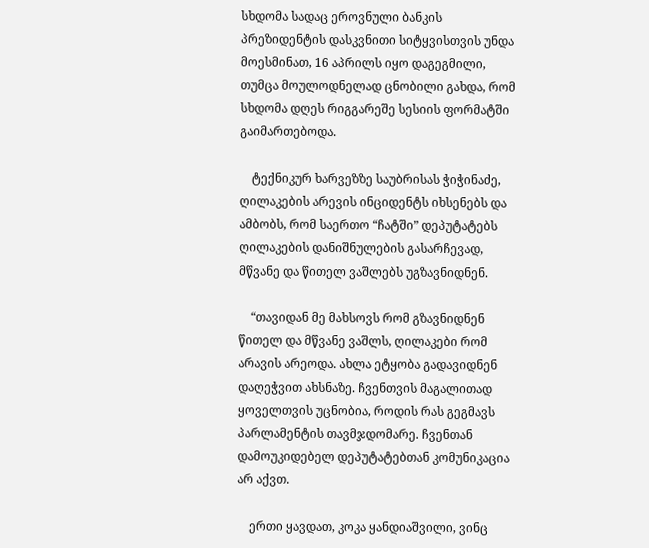სხდომა სადაც ეროვნული ბანკის პრეზიდენტის დასკვნითი სიტყვისთვის უნდა მოესმინათ, 16 აპრილს იყო დაგეგმილი, თუმცა მოულოდნელად ცნობილი გახდა, რომ სხდომა დღეს რიგგარეშე სესიის ფორმატში გაიმართებოდა.

    ტექნიკურ ხარვეზზე საუბრისას ჭიჭინაძე, ღილაკების არევის ინციდენტს იხსენებს და ამბობს, რომ საერთო “ჩატში” დეპუტატებს ღილაკების დანიშნულების გასარჩევად, მწვანე და წითელ ვაშლებს უგზავნიდნენ.

    “თავიდან მე მახსოვს რომ გზავნიდნენ წითელ და მწვანე ვაშლს, ღილაკები რომ არავის არეოდა. ახლა ეტყობა გადავიდნენ დაღეჭვით ახსნაზე. ჩვენთვის მაგალითად ყოველთვის უცნობია, როდის რას გეგმავს პარლამენტის თავმჯდომარე. ჩვენთან დამოუკიდებელ დეპუტატებთან კომუნიკაცია არ აქვთ.

    ერთი ყავდათ, კოკა ყანდიაშვილი, ვინც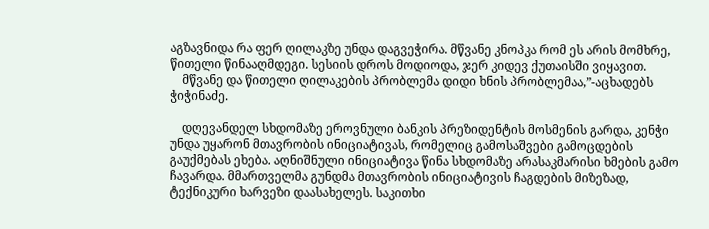აგზავნიდა რა ფერ ღილაკზე უნდა დაგვეჭირა. მწვანე კნოპკა რომ ეს არის მომხრე, წითელი წინააღმდეგი. სესიის დროს მოდიოდა, ჯერ კიდევ ქუთაისში ვიყავით.
    მწვანე და წითელი ღილაკების პრობლემა დიდი ხნის პრობლემაა,”-აცხადებს ჭიჭინაძე.

    დღევანდელ სხდომაზე ეროვნული ბანკის პრეზიდენტის მოსმენის გარდა, კენჭი უნდა უყარონ მთავრობის ინიციატივას, რომელიც გამოსაშვები გამოცდების გაუქმებას ეხება. აღნიშნული ინიციატივა წინა სხდომაზე არასაკმარისი ხმების გამო ჩავარდა. მმართველმა გუნდმა მთავრობის ინიციატივის ჩაგდების მიზეზად, ტექნიკური ხარვეზი დაასახელეს. საკითხი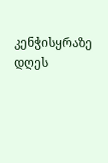კენჭისყრაზე დღეს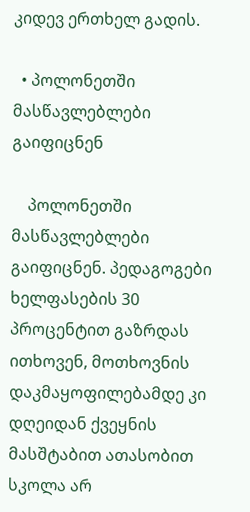კიდევ ერთხელ გადის.

  • პოლონეთში მასწავლებლები გაიფიცნენ

    პოლონეთში მასწავლებლები გაიფიცნენ. პედაგოგები ხელფასების 30 პროცენტით გაზრდას ითხოვენ, მოთხოვნის დაკმაყოფილებამდე კი დღეიდან ქვეყნის მასშტაბით ათასობით სკოლა არ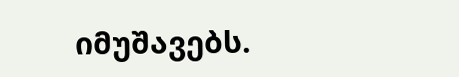იმუშავებს.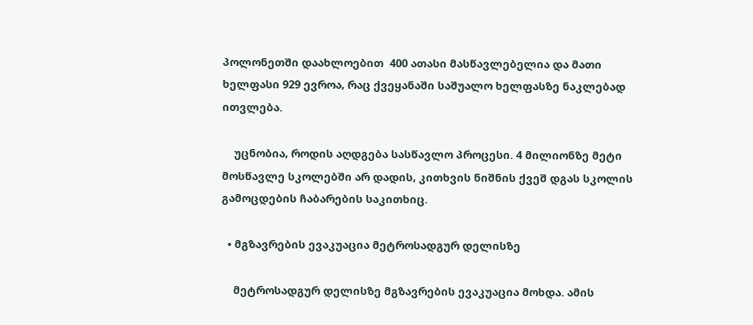პოლონეთში დაახლოებით  400 ათასი მასწავლებელია და მათი  ხელფასი 929 ევროა, რაც ქვეყანაში საშუალო ხელფასზე ნაკლებად ითვლება.

    უცნობია, როდის აღდგება სასწავლო პროცესი. 4 მილიონზე მეტი მოსწავლე სკოლებში არ დადის, კითხვის ნიშნის ქვეშ დგას სკოლის გამოცდების ჩაბარების საკითხიც.

  • მგზავრების ევაკუაცია მეტროსადგურ დელისზე

    მეტროსადგურ დელისზე მგზავრების ევაკუაცია მოხდა. ამის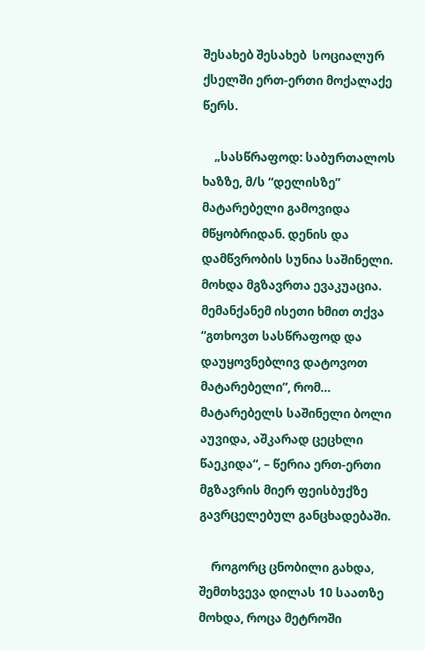შესახებ შესახებ  სოციალურ ქსელში ერთ-ერთი მოქალაქე წერს.

    „სასწრაფოდ: საბურთალოს ხაზზე, მ/ს “დელისზე” მატარებელი გამოვიდა მწყობრიდან. დენის და დამწვრობის სუნია საშინელი. მოხდა მგზავრთა ევაკუაცია. მემანქანემ ისეთი ხმით თქვა “გთხოვთ სასწრაფოდ და დაუყოვნებლივ დატოვოთ მატარებელი”, რომ… მატარებელს საშინელი ბოლი აუვიდა, აშკარად ცეცხლი წაეკიდა“, – წერია ერთ-ერთი მგზავრის მიერ ფეისბუქზე გავრცელებულ განცხადებაში.

    როგორც ცნობილი გახდა, შემთხვევა დილას 10 საათზე მოხდა, როცა მეტროში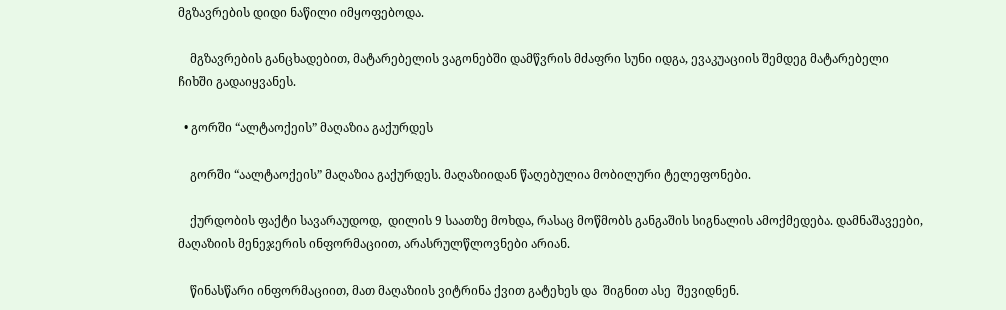მგზავრების დიდი ნაწილი იმყოფებოდა.

    მგზავრების განცხადებით, მატარებელის ვაგონებში დამწვრის მძაფრი სუნი იდგა, ევაკუაციის შემდეგ მატარებელი ჩიხში გადაიყვანეს.

  • გორში “ალტაოქეის” მაღაზია გაქურდეს

    გორში “აალტაოქეის” მაღაზია გაქურდეს. მაღაზიიდან წაღებულია მობილური ტელეფონები.

    ქურდობის ფაქტი სავარაუდოდ,  დილის 9 საათზე მოხდა, რასაც მოწმობს განგაშის სიგნალის ამოქმედება. დამნაშავეები, მაღაზიის მენეჯერის ინფორმაციით, არასრულწლოვნები არიან.

    წინასწარი ინფორმაციით, მათ მაღაზიის ვიტრინა ქვით გატეხეს და  შიგნით ასე  შევიდნენ.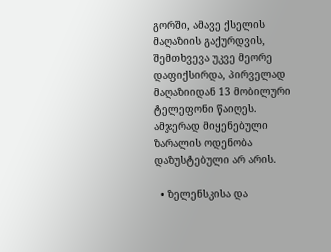გორში, ამავე ქსელის მაღაზიის გაქურდვის, შემთხვევა უკვე მეორე დაფიქსირდა, პირველად მაღაზიიდან 13 მობილური ტელეფონი წაიღეს. ამჯერად მიყენებული ზარალის ოდენობა დაზუსტებული არ არის.

  • ზელენსკისა და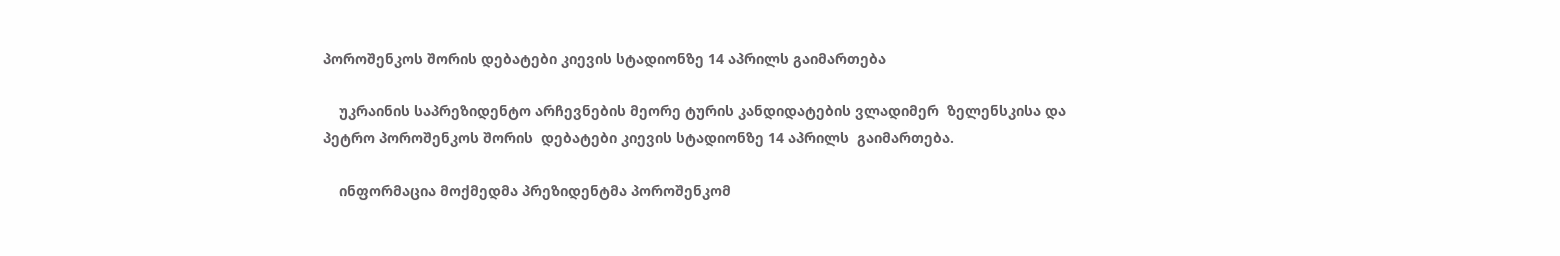პოროშენკოს შორის დებატები კიევის სტადიონზე 14 აპრილს გაიმართება

    უკრაინის საპრეზიდენტო არჩევნების მეორე ტურის კანდიდატების ვლადიმერ  ზელენსკისა და პეტრო პოროშენკოს შორის  დებატები კიევის სტადიონზე 14 აპრილს  გაიმართება.

    ინფორმაცია მოქმედმა პრეზიდენტმა პოროშენკომ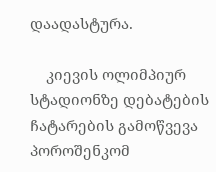დაადასტურა.

    კიევის ოლიმპიურ სტადიონზე დებატების ჩატარების გამოწვევა პოროშენკომ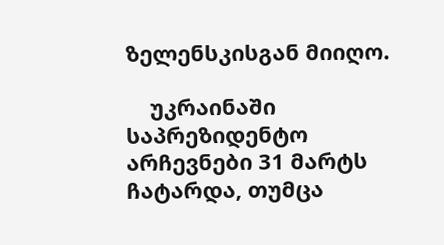ზელენსკისგან მიიღო.

    უკრაინაში საპრეზიდენტო არჩევნები 31 მარტს ჩატარდა, თუმცა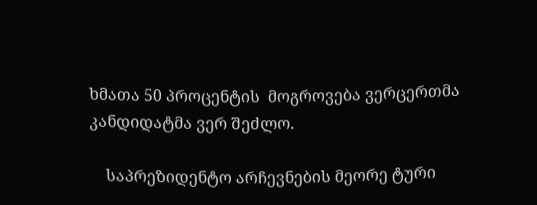ხმათა 50 პროცენტის  მოგროვება ვერცერთმა კანდიდატმა ვერ შეძლო.

    საპრეზიდენტო არჩევნების მეორე ტური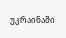უკრაინაში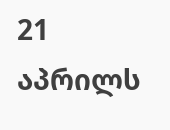21 აპრილს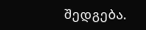შედგება.